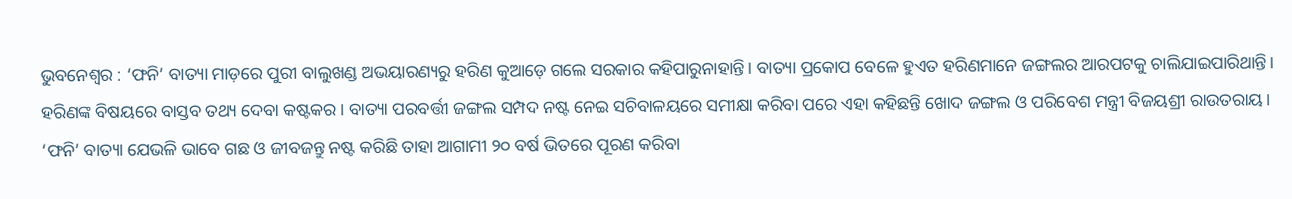ଭୁବନେଶ୍ବର : ‘ଫନି’ ବାତ୍ୟା ମାଡ଼ରେ ପୁରୀ ବାଲୁଖଣ୍ଡ ଅଭୟାରଣ୍ୟରୁ ହରିଣ କୁଆଡ଼େ ଗଲେ ସରକାର କହିପାରୁନାହାନ୍ତି। ବାତ୍ୟା ପ୍ରକୋପ ବେଳେ ହୁଏତ ହରିଣମାନେ ଜଙ୍ଗଲର ଆରପଟକୁ ଚାଲିଯାଇପାରିଥାନ୍ତି। ହରିଣଙ୍କ ବିଷୟରେ ବାସ୍ତବ ତଥ୍ୟ ଦେବା କଷ୍ଟକର। ବାତ୍ୟା ପରବର୍ତ୍ତୀ ଜଙ୍ଗଲ ସମ୍ପଦ ନଷ୍ଟ ନେଇ ସଚିବାଳୟରେ ସମୀକ୍ଷା କରିବା ପରେ ଏହା କହିଛନ୍ତି ଖୋଦ ଜଙ୍ଗଲ ଓ ପରିବେଶ ମନ୍ତ୍ରୀ ବିଜୟଶ୍ରୀ ରାଉତରାୟ। ‘ଫନି’ ବାତ୍ୟା ଯେଭଳି ଭାବେ ଗଛ ଓ ଜୀବଜନ୍ତୁ ନଷ୍ଟ କରିଛି ତାହା ଆଗାମୀ ୨୦ ବର୍ଷ ଭିତରେ ପୂରଣ କରିବା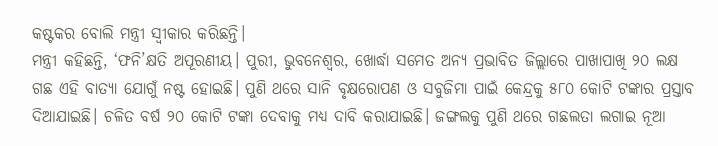କଷ୍ଟକର ବୋଲି ମନ୍ତ୍ରୀ ସ୍ବୀକାର କରିଛନ୍ତି।
ମନ୍ତ୍ରୀ କହିଛନ୍ତି, ‘ଫନି’କ୍ଷତି ଅପୂରଣୀୟ। ପୁରୀ, ଭୁବନେଶ୍ବର, ଖୋର୍ଦ୍ଧା ସମେତ ଅନ୍ୟ ପ୍ରଭାବିତ ଜିଲ୍ଲାରେ ପାଖାପାଖି ୨୦ ଲକ୍ଷ ଗଛ ଏହି ବାତ୍ୟା ଯୋଗୁଁ ନଷ୍ଟ ହୋଇଛି। ପୁଣି ଥରେ ସାନି ବୃକ୍ଷରୋପଣ ଓ ସବୁଜିମା ପାଇଁ କେନ୍ଦ୍ରକୁ ୫୮୦ କୋଟି ଟଙ୍କାର ପ୍ରସ୍ତାବ ଦିଆଯାଇଛି। ଚଳିତ ବର୍ଷ ୨୦ କୋଟି ଟଙ୍କା ଦେବାକୁ ମଧ୍ୟ ଦାବି କରାଯାଇଛି। ଜଙ୍ଗଲକୁ ପୁଣି ଥରେ ଗଛଲତା ଲଗାଇ ନୂଆ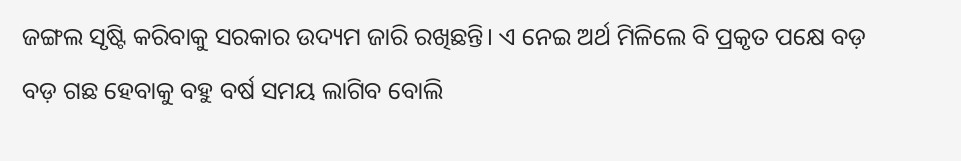ଜଙ୍ଗଲ ସୃଷ୍ଟି କରିବାକୁ ସରକାର ଉଦ୍ୟମ ଜାରି ରଖିଛନ୍ତି। ଏ ନେଇ ଅର୍ଥ ମିଳିଲେ ବି ପ୍ରକୃତ ପକ୍ଷେ ବଡ଼ ବଡ଼ ଗଛ ହେବାକୁ ବହୁ ବର୍ଷ ସମୟ ଲାଗିବ ବୋଲି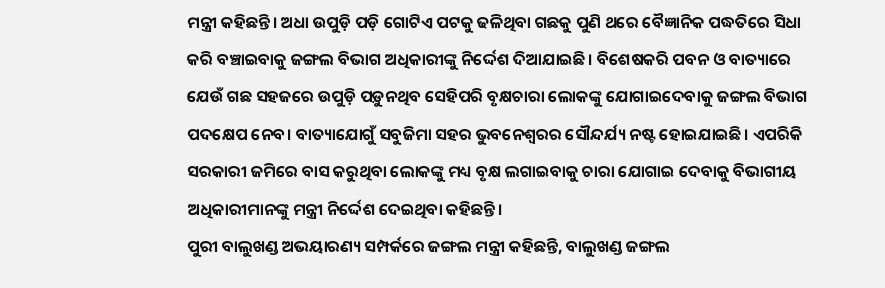ମନ୍ତ୍ରୀ କହିଛନ୍ତି। ଅଧା ଉପୁଡ଼ି ପଡ଼ି ଗୋଟିଏ ପଟକୁ ଢଳିଥିବା ଗଛକୁ ପୁଣି ଥରେ ବୈଜ୍ଞାନିକ ପଦ୍ଧତିରେ ସିଧା କରି ବଞ୍ଚାଇବାକୁ ଜଙ୍ଗଲ ବିଭାଗ ଅଧିକାରୀଙ୍କୁ ନିର୍ଦ୍ଦେଶ ଦିଆଯାଇଛି। ବିଶେଷକରି ପବନ ଓ ବାତ୍ୟାରେ ଯେଉଁ ଗଛ ସହଜରେ ଉପୁଡ଼ି ପଡ଼ୁନଥିବ ସେହିପରି ବୃକ୍ଷଚାରା ଲୋକଙ୍କୁ ଯୋଗାଇଦେବାକୁ ଜଙ୍ଗଲ ବିଭାଗ ପଦକ୍ଷେପ ନେବ। ବାତ୍ୟାଯୋଗୁଁ ସବୁଜିମା ସହର ଭୁବନେଶ୍ବରର ସୌନ୍ଦର୍ଯ୍ୟ ନଷ୍ଟ ହୋଇଯାଇଛି। ଏପରିକି ସରକାରୀ ଜମିରେ ବାସ କରୁଥିବା ଲୋକଙ୍କୁ ମଧ୍ୟ ବୃକ୍ଷ ଲଗାଇବାକୁ ଚାରା ଯୋଗାଇ ଦେବାକୁ ବିଭାଗୀୟ ଅଧିକାରୀମାନଙ୍କୁ ମନ୍ତ୍ରୀ ନିର୍ଦ୍ଦେଶ ଦେଇଥିବା କହିଛନ୍ତି।
ପୁରୀ ବାଲୁଖଣ୍ଡ ଅଭୟାରଣ୍ୟ ସମ୍ପର୍କରେ ଜଙ୍ଗଲ ମନ୍ତ୍ରୀ କହିଛନ୍ତି, ବାଲୁଖଣ୍ଡ ଜଙ୍ଗଲ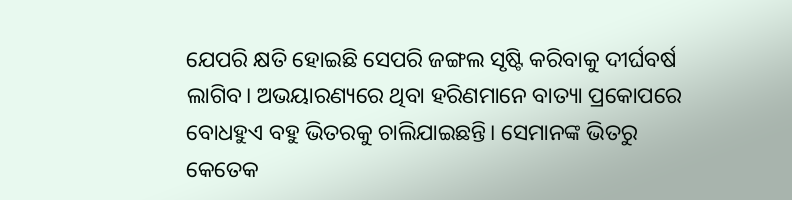ଯେପରି କ୍ଷତି ହୋଇଛି ସେପରି ଜଙ୍ଗଲ ସୃଷ୍ଟି କରିବାକୁ ଦୀର୍ଘବର୍ଷ ଲାଗିବ। ଅଭୟାରଣ୍ୟରେ ଥିବା ହରିଣମାନେ ବାତ୍ୟା ପ୍ରକୋପରେ ବୋଧହୁଏ ବହୁ ଭିତରକୁ ଚାଲିଯାଇଛନ୍ତି। ସେମାନଙ୍କ ଭିତରୁ କେତେକ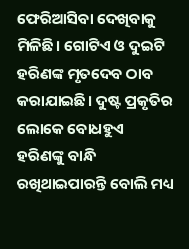ଫେରିଆସିବା ଦେଖିବାକୁ ମିଳିଛି। ଗୋଟିଏ ଓ ଦୁଇଟି ହରିଣଙ୍କ ମୃତଦେବ ଠାବ କରାଯାଇଛି। ଦୁଷ୍ଟ ପ୍ରକୃତିର ଲୋକେ ବୋଧହୁଏ ହରିଣଙ୍କୁ ବାନ୍ଧି ରଖିଥାଇପାରନ୍ତି ବୋଲି ମଧ୍ୟ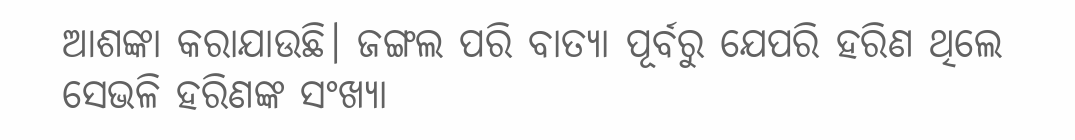ଆଶଙ୍କା କରାଯାଉଛି। ଜଙ୍ଗଲ ପରି ବାତ୍ୟା ପୂର୍ବରୁ ଯେପରି ହରିଣ ଥିଲେ ସେଭଳି ହରିଣଙ୍କ ସଂଖ୍ୟା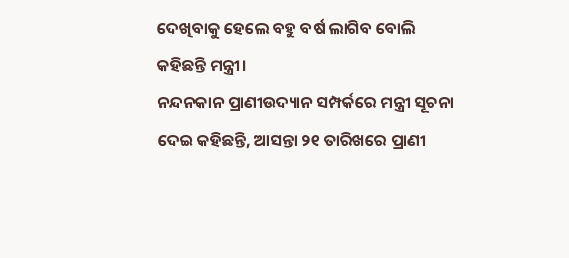ଦେଖିବାକୁ ହେଲେ ବହୁ ବର୍ଷ ଲାଗିବ ବୋଲି କହିଛନ୍ତି ମନ୍ତ୍ରୀ।
ନନ୍ଦନକାନ ପ୍ରାଣୀଉଦ୍ୟାନ ସମ୍ପର୍କରେ ମନ୍ତ୍ରୀ ସୂଚନା ଦେଇ କହିଛନ୍ତି, ଆସନ୍ତା ୨୧ ତାରିଖରେ ପ୍ରାଣୀ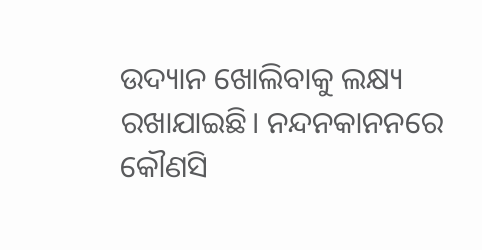ଉଦ୍ୟାନ ଖୋଲିବାକୁ ଲକ୍ଷ୍ୟ ରଖାଯାଇଛି। ନନ୍ଦନକାନନରେ କୌଣସି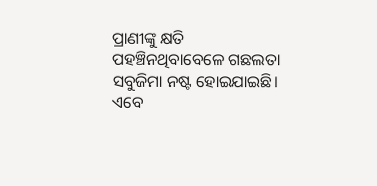ପ୍ରାଣୀଙ୍କୁ କ୍ଷତି ପହଞ୍ଚିନଥିବାବେଳେ ଗଛଲତା ସବୁଜିମା ନଷ୍ଟ ହୋଇଯାଇଛି। ଏବେ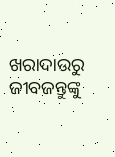ଖରାଦାଉରୁ ଜୀବଜନ୍ତୁଙ୍କୁ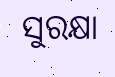ସୁରକ୍ଷା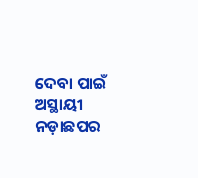ଦେବା ପାଇଁ ଅସ୍ଥାୟୀ ନଡ଼ାଛପର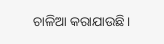ଚାଳିଆ କରାଯାଉଛି।